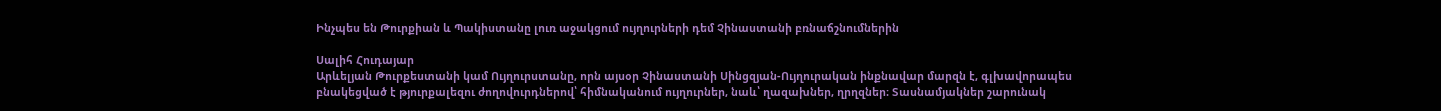Ինչպես են Թուրքիան և Պակիստանը լուռ աջակցում ույղուրների դեմ Չինաստանի բռնաճշնումներին

Սալիհ Հուդայար
Արևելյան Թուրքեստանի կամ Ույղուրստանը, որն այսօր Չինաստանի Սինցզյան-Ույղուրական ինքնավար մարզն է, գլխավորապես բնակեցված է թյուրքալեզու ժողովուրդներով՝ հիմնականում ույղուրներ, նաև՝ ղազախներ, ղրղզներ։ Տասնամյակներ շարունակ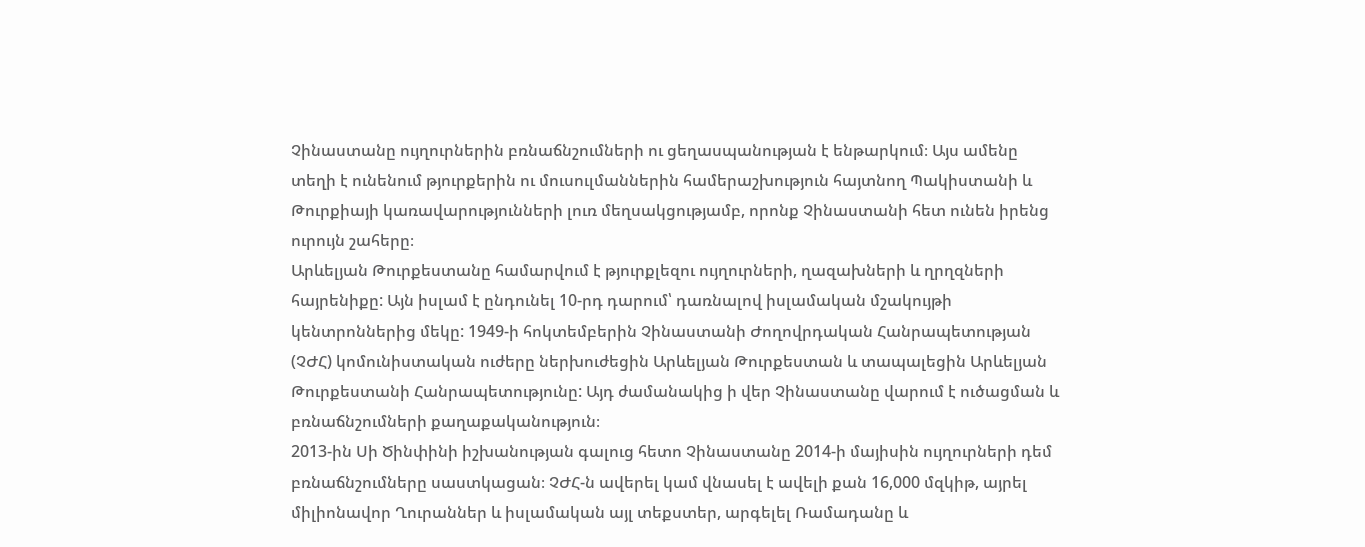Չինաստանը ույղուրներին բռնաճնշումների ու ցեղասպանության է ենթարկում։ Այս ամենը տեղի է ունենում թյուրքերին ու մուսուլմաններին համերաշխություն հայտնող Պակիստանի և Թուրքիայի կառավարությունների լուռ մեղսակցությամբ, որոնք Չինաստանի հետ ունեն իրենց ուրույն շահերը։
Արևելյան Թուրքեստանը համարվում է թյուրքլեզու ույղուրների, ղազախների և ղրղզների հայրենիքը: Այն իսլամ է ընդունել 10-րդ դարում՝ դառնալով իսլամական մշակույթի կենտրոններից մեկը: 1949-ի հոկտեմբերին Չինաստանի Ժողովրդական Հանրապետության (ՉԺՀ) կոմունիստական ուժերը ներխուժեցին Արևելյան Թուրքեստան և տապալեցին Արևելյան Թուրքեստանի Հանրապետությունը: Այդ ժամանակից ի վեր Չինաստանը վարում է ուծացման և բռնաճնշումների քաղաքականություն։
2013-ին Սի Ծինփինի իշխանության գալուց հետո Չինաստանը 2014-ի մայիսին ույղուրների դեմ բռնաճնշումները սաստկացան։ ՉԺՀ-ն ավերել կամ վնասել է ավելի քան 16,000 մզկիթ, այրել միլիոնավոր Ղուրաններ և իսլամական այլ տեքստեր, արգելել Ռամադանը և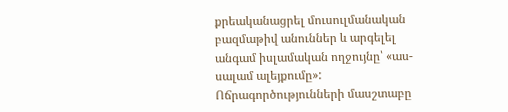քրեականացրել մուսուլմանական բազմաթիվ անուններ և արգելել անգամ իսլամական ողջույնը՝ «աս-սալամ ալեյքումը»:
Ոճրագործությունների մասշտաբը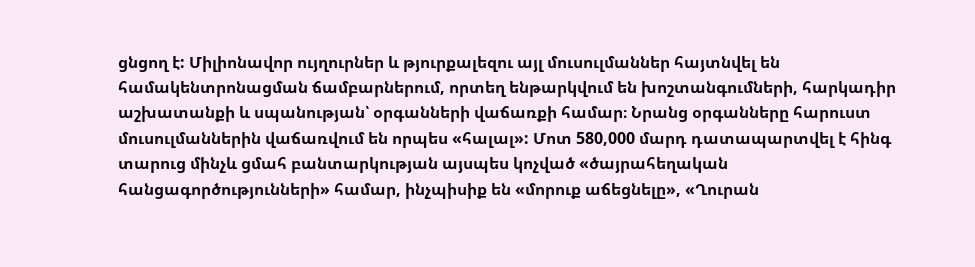ցնցող է: Միլիոնավոր ույղուրներ և թյուրքալեզու այլ մուսուլմաններ հայտնվել են համակենտրոնացման ճամբարներում, որտեղ ենթարկվում են խոշտանգումների, հարկադիր աշխատանքի և սպանության՝ օրգանների վաճառքի համար։ Նրանց օրգանները հարուստ մուսուլմաններին վաճառվում են որպես «հալալ»: Մոտ 580,000 մարդ դատապարտվել է հինգ տարուց մինչև ցմահ բանտարկության այսպես կոչված «ծայրահեղական հանցագործությունների» համար, ինչպիսիք են «մորուք աճեցնելը», «Ղուրան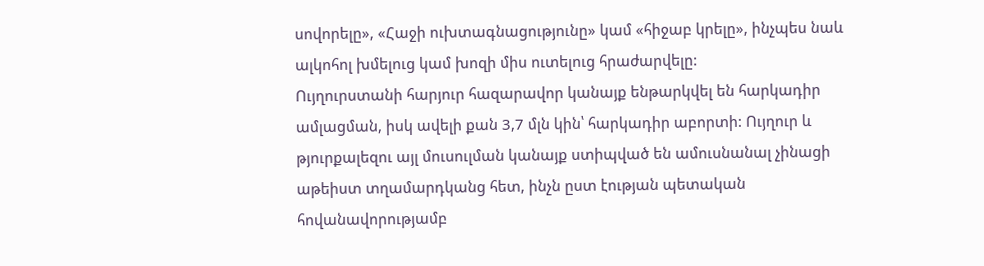սովորելը», «Հաջի ուխտագնացությունը» կամ «հիջաբ կրելը», ինչպես նաև ալկոհոլ խմելուց կամ խոզի միս ուտելուց հրաժարվելը:
Ույղուրստանի հարյուր հազարավոր կանայք ենթարկվել են հարկադիր ամլացման, իսկ ավելի քան 3,7 մլն կին՝ հարկադիր աբորտի: Ույղուր և թյուրքալեզու այլ մուսուլման կանայք ստիպված են ամուսնանալ չինացի աթեիստ տղամարդկանց հետ, ինչն ըստ էության պետական հովանավորությամբ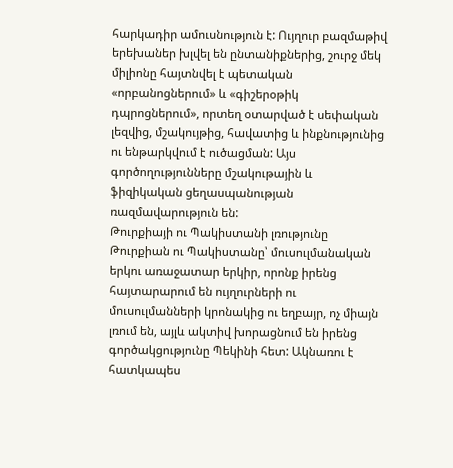հարկադիր ամուսնություն է: Ույղուր բազմաթիվ երեխաներ խլվել են ընտանիքներից, շուրջ մեկ միլիոնը հայտնվել է պետական «որբանոցներում» և «գիշերօթիկ դպրոցներում», որտեղ օտարված է սեփական լեզվից, մշակույթից, հավատից և ինքնությունից ու ենթարկվում է ուծացման: Այս գործողությունները մշակութային և ֆիզիկական ցեղասպանության ռազմավարություն են:
Թուրքիայի ու Պակիստանի լռությունը
Թուրքիան ու Պակիստանը՝ մուսուլմանական երկու առաջատար երկիր, որոնք իրենց հայտարարում են ույղուրների ու մուսուլմանների կրոնակից ու եղբայր, ոչ միայն լռում են, այլև ակտիվ խորացնում են իրենց գործակցությունը Պեկինի հետ: Ակնառու է հատկապես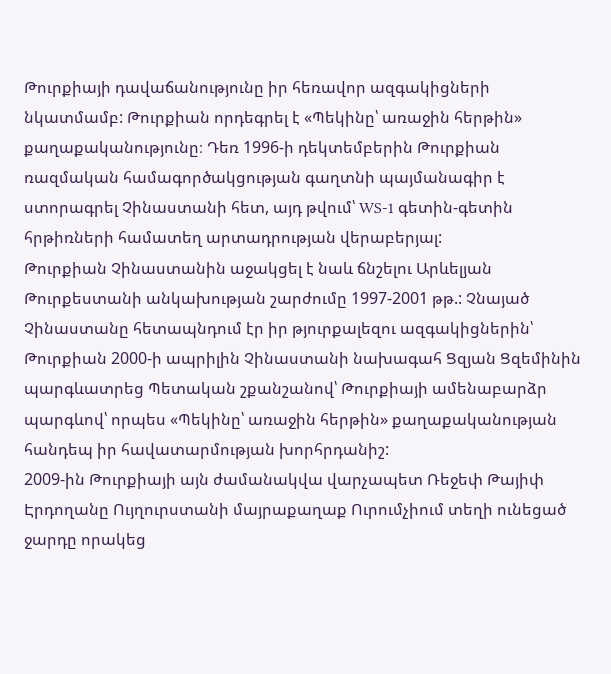Թուրքիայի դավաճանությունը իր հեռավոր ազգակիցների նկատմամբ: Թուրքիան որդեգրել է «Պեկինը՝ առաջին հերթին» քաղաքականությունը։ Դեռ 1996-ի դեկտեմբերին Թուրքիան ռազմական համագործակցության գաղտնի պայմանագիր է ստորագրել Չինաստանի հետ, այդ թվում՝ WS-1 գետին-գետին հրթիռների համատեղ արտադրության վերաբերյալ:
Թուրքիան Չինաստանին աջակցել է նաև ճնշելու Արևելյան Թուրքեստանի անկախության շարժումը 1997-2001 թթ.: Չնայած Չինաստանը հետապնդում էր իր թյուրքալեզու ազգակիցներին՝ Թուրքիան 2000-ի ապրիլին Չինաստանի նախագահ Ցզյան Ցզեմինին պարգևատրեց Պետական շքանշանով՝ Թուրքիայի ամենաբարձր պարգևով՝ որպես «Պեկինը՝ առաջին հերթին» քաղաքականության հանդեպ իր հավատարմության խորհրդանիշ:
2009-ին Թուրքիայի այն ժամանակվա վարչապետ Ռեջեփ Թայիփ Էրդողանը Ույղուրստանի մայրաքաղաք Ուրումչիում տեղի ունեցած ջարդը որակեց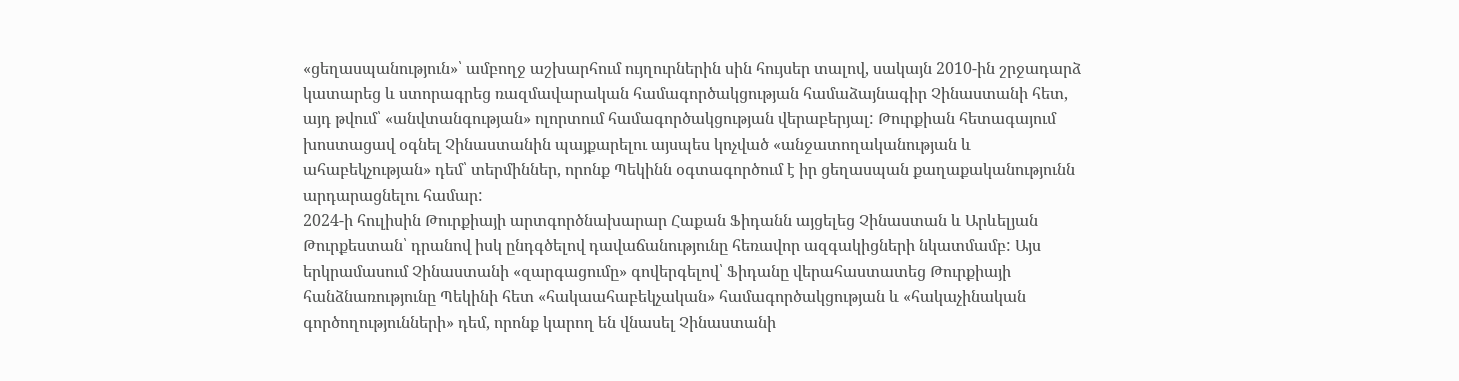«ցեղասպանություն»՝ ամբողջ աշխարհում ույղուրներին սին հույսեր տալով, սակայն 2010-ին շրջադարձ կատարեց և ստորագրեց ռազմավարական համագործակցության համաձայնագիր Չինաստանի հետ, այդ թվում՝ «անվտանգության» ոլորտում համագործակցության վերաբերյալ: Թուրքիան հետագայում խոստացավ օգնել Չինաստանին պայքարելու այսպես կոչված «անջատողականության և ահաբեկչության» դեմ՝ տերմիններ, որոնք Պեկինն օգտագործում է իր ցեղասպան քաղաքականությունն արդարացնելու համար:
2024-ի հուլիսին Թուրքիայի արտգործնախարար Հաքան Ֆիդանն այցելեց Չինաստան և Արևելյան Թուրքեստան՝ դրանով իսկ ընդգծելով դավաճանությունը հեռավոր ազգակիցների նկատմամբ: Այս երկրամասում Չինաստանի «զարգացումը» գովերգելով՝ Ֆիդանը վերահաստատեց Թուրքիայի հանձնառությունը Պեկինի հետ «հակաահաբեկչական» համագործակցության և «հակաչինական գործողությունների» դեմ, որոնք կարող են վնասել Չինաստանի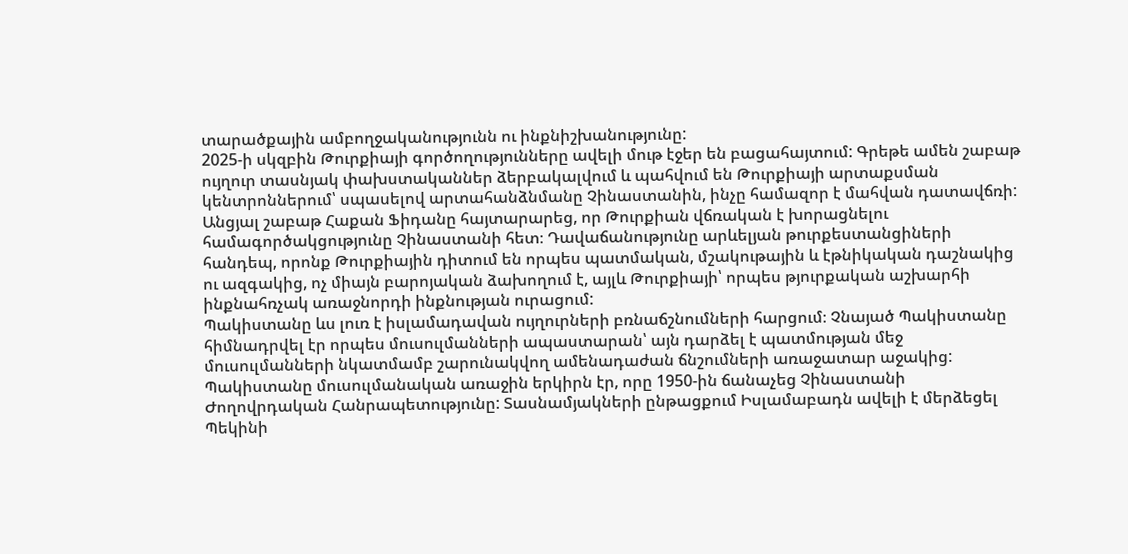տարածքային ամբողջականությունն ու ինքնիշխանությունը:
2025-ի սկզբին Թուրքիայի գործողությունները ավելի մութ էջեր են բացահայտում: Գրեթե ամեն շաբաթ ույղուր տասնյակ փախստականներ ձերբակալվում և պահվում են Թուրքիայի արտաքսման կենտրոններում՝ սպասելով արտահանձնմանը Չինաստանին, ինչը համազոր է մահվան դատավճռի: Անցյալ շաբաթ Հաքան Ֆիդանը հայտարարեց, որ Թուրքիան վճռական է խորացնելու համագործակցությունը Չինաստանի հետ։ Դավաճանությունը արևելյան թուրքեստանցիների հանդեպ, որոնք Թուրքիային դիտում են որպես պատմական, մշակութային և էթնիկական դաշնակից ու ազգակից, ոչ միայն բարոյական ձախողում է, այլև Թուրքիայի՝ որպես թյուրքական աշխարհի ինքնահռչակ առաջնորդի ինքնության ուրացում:
Պակիստանը ևս լուռ է իսլամադավան ույղուրների բռնաճշնումների հարցում։ Չնայած Պակիստանը հիմնադրվել էր որպես մուսուլմանների ապաստարան՝ այն դարձել է պատմության մեջ մուսուլմանների նկատմամբ շարունակվող ամենադաժան ճնշումների առաջատար աջակից: Պակիստանը մուսուլմանական առաջին երկիրն էր, որը 1950-ին ճանաչեց Չինաստանի Ժողովրդական Հանրապետությունը: Տասնամյակների ընթացքում Իսլամաբադն ավելի է մերձեցել Պեկինի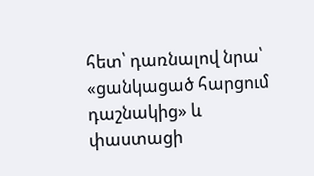հետ՝ դառնալով նրա՝ «ցանկացած հարցում դաշնակից» և փաստացի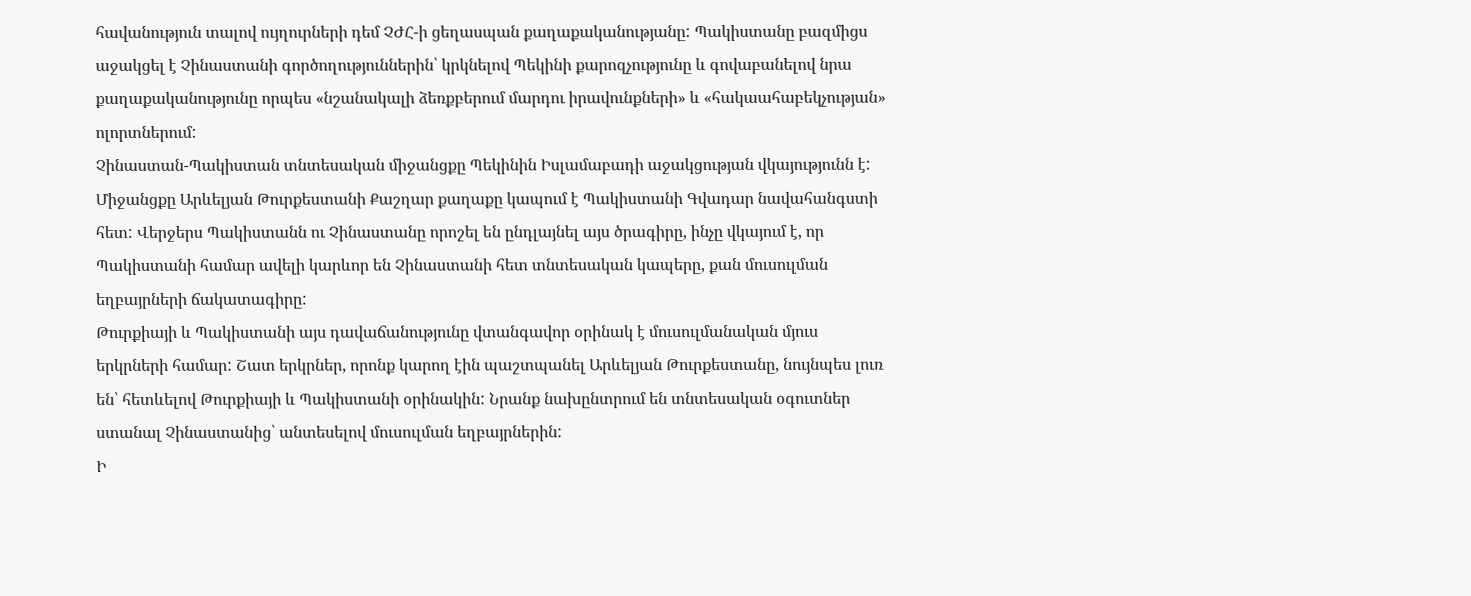հավանություն տալով ույղուրների դեմ ՉԺՀ-ի ցեղասպան քաղաքականությանը: Պակիստանը բազմիցս աջակցել է Չինաստանի գործողություններին՝ կրկնելով Պեկինի քարոզչությունը և գովաբանելով նրա քաղաքականությունը որպես «նշանակալի ձեռքբերում մարդու իրավունքների» և «հակաահաբեկչության» ոլորտներում:
Չինաստան-Պակիստան տնտեսական միջանցքը Պեկինին Իսլամաբադի աջակցության վկայությունն է: Միջանցքը Արևելյան Թուրքեստանի Քաշղար քաղաքը կապում է Պակիստանի Գվադար նավահանգստի հետ: Վերջերս Պակիստանն ու Չինաստանը որոշել են ընդլայնել այս ծրագիրը, ինչը վկայում է, որ Պակիստանի համար ավելի կարևոր են Չինաստանի հետ տնտեսական կապերը, քան մուսուլման եղբայրների ճակատագիրը:
Թուրքիայի և Պակիստանի այս դավաճանությունը վտանգավոր օրինակ է մուսուլմանական մյուս երկրների համար: Շատ երկրներ, որոնք կարող էին պաշտպանել Արևելյան Թուրքեստանը, նույնպես լուռ են՝ հետևելով Թուրքիայի և Պակիստանի օրինակին: Նրանք նախընտրում են տնտեսական օգուտներ ստանալ Չինաստանից՝ անտեսելով մուսուլման եղբայրներին:
Ի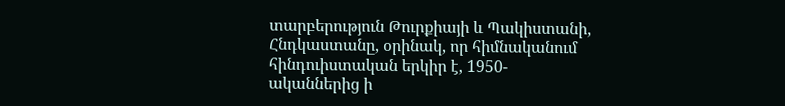տարբերություն Թուրքիայի և Պակիստանի, Հնդկաստանը, օրինակ, որ հիմնականում հինդուիստական երկիր է, 1950-ականներից ի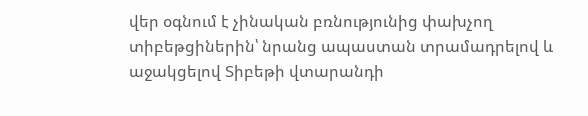վեր օգնում է չինական բռնությունից փախչող տիբեթցիներին՝ նրանց ապաստան տրամադրելով և աջակցելով Տիբեթի վտարանդի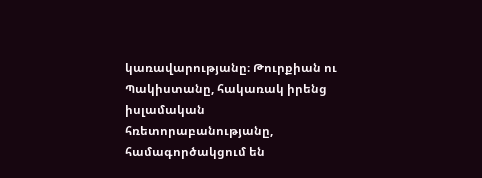կառավարությանը։ Թուրքիան ու Պակիստանը, հակառակ իրենց իսլամական հռետորաբանությանը, համագործակցում են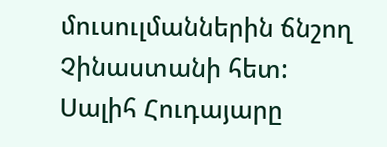մուսուլմաններին ճնշող Չինաստանի հետ:
Սալիհ Հուդայարը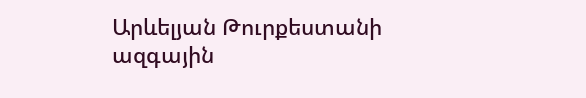Արևելյան Թուրքեստանի ազգային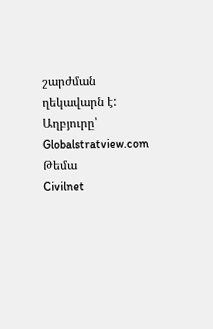շարժման ղեկավարն է:
Աղբյուրը՝ Globalstratview.com
Թեմա
Civilnet